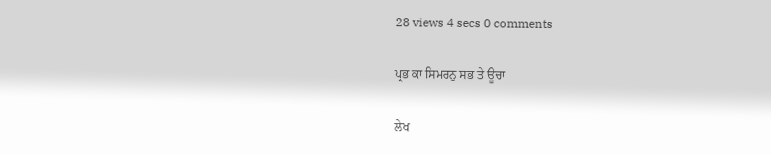28 views 4 secs 0 comments

ਪ੍ਰਭ ਕਾ ਸਿਮਰਨੁ ਸਭ ਤੇ ਊਚਾ

ਲੇਖ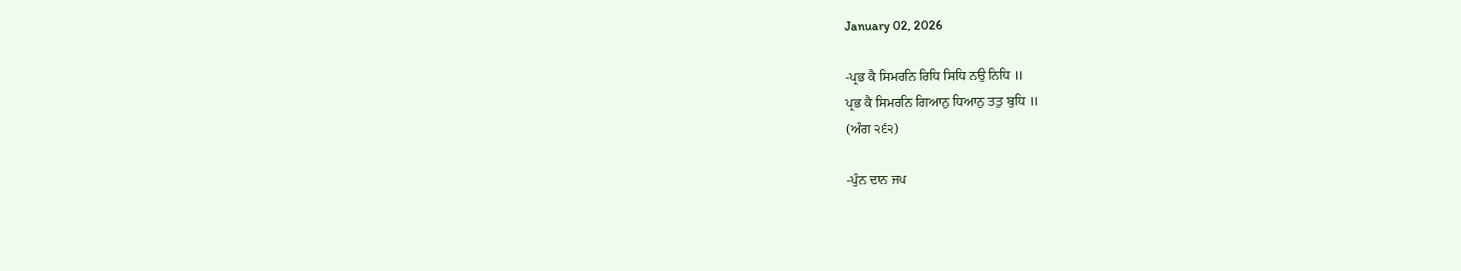January 02, 2026

-ਪ੍ਰਭ ਕੈ ਸਿਮਰਨਿ ਰਿਧਿ ਸਿਧਿ ਨਉ ਨਿਧਿ ॥
ਪ੍ਰਭ ਕੈ ਸਿਮਰਨਿ ਗਿਆਨੁ ਧਿਆਨੁ ਤਤੁ ਬੁਧਿ ॥
(ਅੰਗ ੨੬੨)

-ਪੁੰਨ ਦਾਨ ਜਪ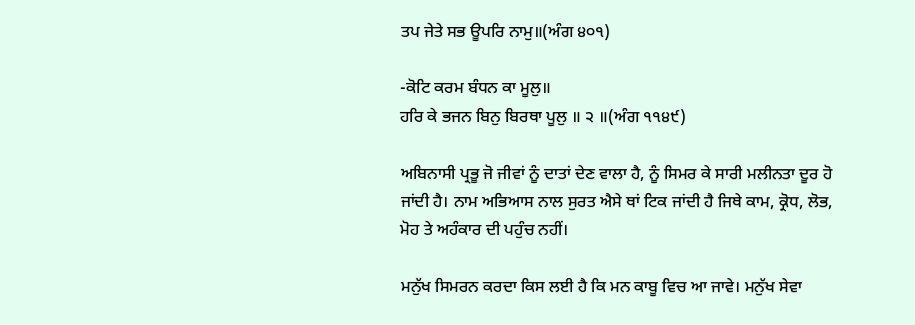ਤਪ ਜੇਤੇ ਸਭ ਊਪਰਿ ਨਾਮੁ॥(ਅੰਗ ੪੦੧)

-ਕੋਟਿ ਕਰਮ ਬੰਧਨ ਕਾ ਮੂਲੁ॥
ਹਰਿ ਕੇ ਭਜਨ ਬਿਨੁ ਬਿਰਥਾ ਪੂਲੁ ॥ ੨ ॥(ਅੰਗ ੧੧੪੯)

ਅਬਿਨਾਸੀ ਪ੍ਰਭੂ ਜੋ ਜੀਵਾਂ ਨੂੰ ਦਾਤਾਂ ਦੇਣ ਵਾਲਾ ਹੈ, ਨੂੰ ਸਿਮਰ ਕੇ ਸਾਰੀ ਮਲੀਨਤਾ ਦੂਰ ਹੋ ਜਾਂਦੀ ਹੈ। ਨਾਮ ਅਭਿਆਸ ਨਾਲ ਸੁਰਤ ਐਸੇ ਥਾਂ ਟਿਕ ਜਾਂਦੀ ਹੈ ਜਿਥੇ ਕਾਮ, ਕ੍ਰੋਧ, ਲੋਭ, ਮੋਹ ਤੇ ਅਹੰਕਾਰ ਦੀ ਪਹੁੰਚ ਨਹੀਂ।

ਮਨੁੱਖ ਸਿਮਰਨ ਕਰਦਾ ਕਿਸ ਲਈ ਹੈ ਕਿ ਮਨ ਕਾਬੂ ਵਿਚ ਆ ਜਾਵੇ। ਮਨੁੱਖ ਸੇਵਾ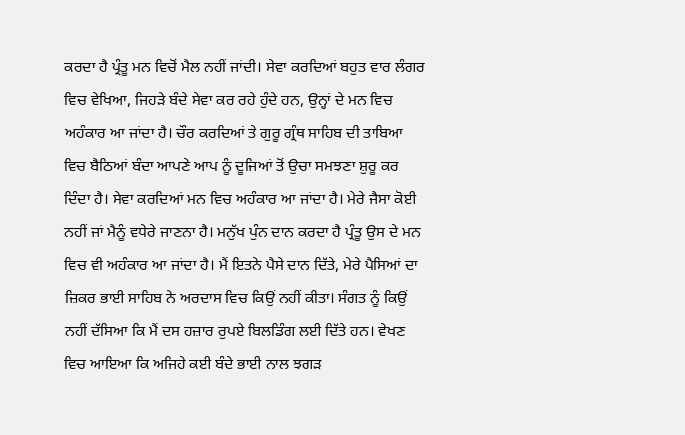ਕਰਦਾ ਹੈ ਪ੍ਰੰਤੂ ਮਨ ਵਿਚੋਂ ਮੈਲ ਨਹੀਂ ਜਾਂਦੀ। ਸੇਵਾ ਕਰਦਿਆਂ ਬਹੁਤ ਵਾਰ ਲੰਗਰ ਵਿਚ ਵੇਖਿਆ, ਜਿਹੜੇ ਬੰਦੇ ਸੇਵਾ ਕਰ ਰਹੇ ਹੁੰਦੇ ਹਨ, ਉਨ੍ਹਾਂ ਦੇ ਮਨ ਵਿਚ ਅਹੰਕਾਰ ਆ ਜਾਂਦਾ ਹੈ। ਚੌਰ ਕਰਦਿਆਂ ਤੇ ਗੁਰੂ ਗ੍ਰੰਥ ਸਾਹਿਬ ਦੀ ਤਾਬਿਆ ਵਿਚ ਬੈਠਿਆਂ ਬੰਦਾ ਆਪਣੇ ਆਪ ਨੂੰ ਦੂਜਿਆਂ ਤੋਂ ਉਚਾ ਸਮਝਣਾ ਸ਼ੁਰੂ ਕਰ ਦਿੰਦਾ ਹੈ। ਸੇਵਾ ਕਰਦਿਆਂ ਮਨ ਵਿਚ ਅਹੰਕਾਰ ਆ ਜਾਂਦਾ ਹੈ। ਮੇਰੇ ਜੈਸਾ ਕੋਈ ਨਹੀਂ ਜਾਂ ਮੈਨੂੰ ਵਧੇਰੇ ਜਾਣਨਾ ਹੈ। ਮਨੁੱਖ ਪੁੰਨ ਦਾਨ ਕਰਦਾ ਹੈ ਪ੍ਰੰਤੂ ਉਸ ਦੇ ਮਨ ਵਿਚ ਵੀ ਅਹੰਕਾਰ ਆ ਜਾਂਦਾ ਹੈ। ਮੈਂ ਇਤਨੇ ਪੈਸੇ ਦਾਨ ਦਿੱਤੇ, ਮੇਰੇ ਪੈਸਿਆਂ ਦਾ ਜ਼ਿਕਰ ਭਾਈ ਸਾਹਿਬ ਨੇ ਅਰਦਾਸ ਵਿਚ ਕਿਉਂ ਨਹੀਂ ਕੀਤਾ। ਸੰਗਤ ਨੂੰ ਕਿਉਂ ਨਹੀਂ ਦੱਸਿਆ ਕਿ ਮੈਂ ਦਸ ਹਜ਼ਾਰ ਰੁਪਏ ਬਿਲਡਿੰਗ ਲਈ ਦਿੱਤੇ ਹਨ। ਵੇਖਣ ਵਿਚ ਆਇਆ ਕਿ ਅਜਿਹੇ ਕਈ ਬੰਦੇ ਭਾਈ ਨਾਲ ਝਗੜ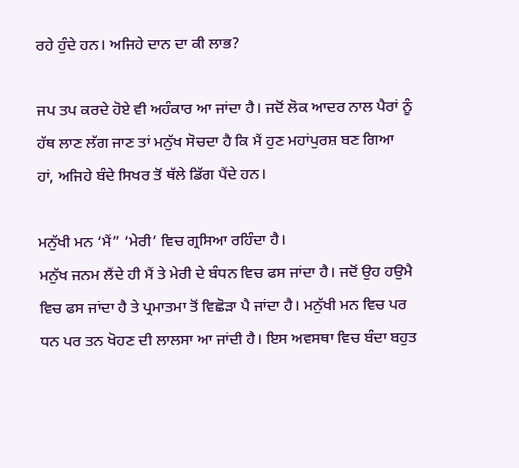ਰਹੇ ਹੁੰਦੇ ਹਨ। ਅਜਿਹੇ ਦਾਨ ਦਾ ਕੀ ਲਾਭ?

ਜਪ ਤਪ ਕਰਦੇ ਹੋਏ ਵੀ ਅਹੰਕਾਰ ਆ ਜਾਂਦਾ ਹੈ। ਜਦੋਂ ਲੋਕ ਆਦਰ ਨਾਲ ਪੈਰਾਂ ਨੂੰ ਹੱਥ ਲਾਣ ਲੱਗ ਜਾਣ ਤਾਂ ਮਨੁੱਖ ਸੋਚਦਾ ਹੈ ਕਿ ਮੈਂ ਹੁਣ ਮਹਾਂਪੁਰਸ਼ ਬਣ ਗਿਆ ਹਾਂ, ਅਜਿਹੇ ਬੰਦੇ ਸਿਖਰ ਤੋਂ ਥੱਲੇ ਡਿੱਗ ਪੈਂਦੇ ਹਨ।

ਮਨੁੱਖੀ ਮਨ ‘ਮੈਂ” ‘ਮੇਰੀ’ ਵਿਚ ਗ੍ਰਸਿਆ ਰਹਿੰਦਾ ਹੈ।
ਮਨੁੱਖ ਜਨਮ ਲੈਂਦੇ ਹੀ ਮੈਂ ਤੇ ਮੇਰੀ ਦੇ ਬੰਧਨ ਵਿਚ ਫਸ ਜਾਂਦਾ ਹੈ। ਜਦੋਂ ਉਹ ਹਉਮੈ ਵਿਚ ਫਸ ਜਾਂਦਾ ਹੈ ਤੇ ਪ੍ਰਮਾਤਮਾ ਤੋਂ ਵਿਛੋੜਾ ਪੈ ਜਾਂਦਾ ਹੈ। ਮਨੁੱਖੀ ਮਨ ਵਿਚ ਪਰ ਧਨ ਪਰ ਤਨ ਖੋਹਣ ਦੀ ਲਾਲਸਾ ਆ ਜਾਂਦੀ ਹੈ। ਇਸ ਅਵਸਥਾ ਵਿਚ ਬੰਦਾ ਬਹੁਤ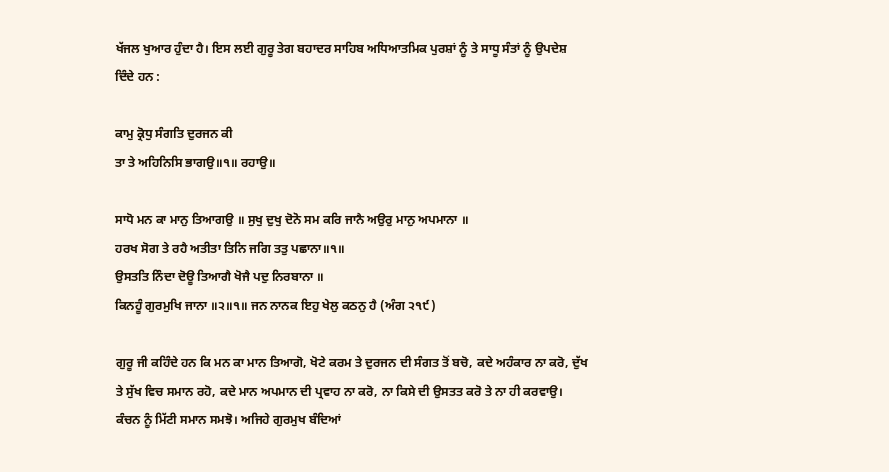ਖੱਜਲ ਖੁਆਰ ਹੁੰਦਾ ਹੈ। ਇਸ ਲਈ ਗੁਰੂ ਤੇਗ ਬਹਾਦਰ ਸਾਹਿਬ ਅਧਿਆਤਮਿਕ ਪੁਰਸ਼ਾਂ ਨੂੰ ਤੇ ਸਾਧੂ ਸੰਤਾਂ ਨੂੰ ਉਪਦੇਸ਼ ਦਿੰਦੇ ਹਨ :

ਕਾਮੁ ਕ੍ਰੋਧੁ ਸੰਗਤਿ ਦੁਰਜਨ ਕੀ
ਤਾ ਤੇ ਅਹਿਨਿਸਿ ਭਾਗਉ॥੧॥ ਰਹਾਉ॥

ਸਾਧੋ ਮਨ ਕਾ ਮਾਨੁ ਤਿਆਗਉ ॥ ਸੁਖੁ ਦੁਖੁ ਦੋਨੋ ਸਮ ਕਰਿ ਜਾਨੈ ਅਉਰੁ ਮਾਨੁ ਅਪਮਾਨਾ ॥
ਹਰਖ ਸੋਗ ਤੇ ਰਹੈ ਅਤੀਤਾ ਤਿਨਿ ਜਗਿ ਤਤੁ ਪਛਾਨਾ॥੧॥
ਉਸਤਤਿ ਨਿੰਦਾ ਦੋਊ ਤਿਆਗੈ ਖੋਜੈ ਪਦੁ ਨਿਰਬਾਨਾ ॥
ਕਿਨਹੂੰ ਗੁਰਮੁਖਿ ਜਾਨਾ ॥੨॥੧॥ ਜਨ ਨਾਨਕ ਇਹੁ ਖੇਲੁ ਕਠਨੁ ਹੈ (ਅੰਗ ੨੧੯)

ਗੁਰੂ ਜੀ ਕਹਿੰਦੇ ਹਨ ਕਿ ਮਨ ਕਾ ਮਾਨ ਤਿਆਗੋ, ਖੋਟੇ ਕਰਮ ਤੇ ਦੁਰਜਨ ਦੀ ਸੰਗਤ ਤੋਂ ਬਚੋ, ਕਦੇ ਅਹੰਕਾਰ ਨਾ ਕਰੋ, ਦੁੱਖ ਤੇ ਸੁੱਖ ਵਿਚ ਸਮਾਨ ਰਹੋ, ਕਦੇ ਮਾਨ ਅਪਮਾਨ ਦੀ ਪ੍ਰਵਾਹ ਨਾ ਕਰੋ, ਨਾ ਕਿਸੇ ਦੀ ਉਸਤਤ ਕਰੋ ਤੇ ਨਾ ਹੀ ਕਰਵਾਉ। ਕੰਚਨ ਨੂੰ ਮਿੱਟੀ ਸਮਾਨ ਸਮਝੋ। ਅਜਿਹੇ ਗੁਰਮੁਖ ਬੰਦਿਆਂ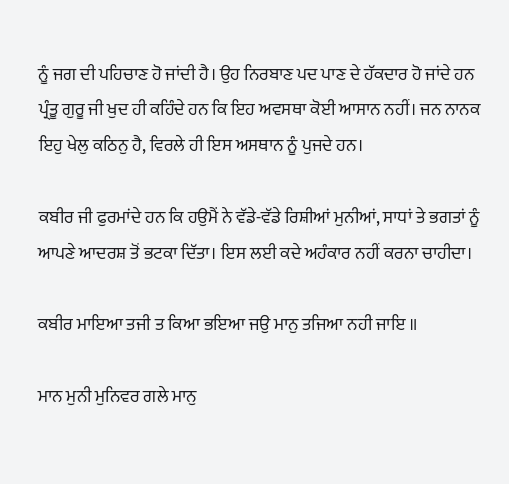ਨੂੰ ਜਗ ਦੀ ਪਹਿਚਾਣ ਹੋ ਜਾਂਦੀ ਹੈ। ਉਹ ਨਿਰਬਾਣ ਪਦ ਪਾਣ ਦੇ ਹੱਕਦਾਰ ਹੋ ਜਾਂਦੇ ਹਨ ਪ੍ਰੰਤੂ ਗੁਰੂ ਜੀ ਖੁਦ ਹੀ ਕਹਿੰਦੇ ਹਨ ਕਿ ਇਹ ਅਵਸਥਾ ਕੋਈ ਆਸਾਨ ਨਹੀਂ। ਜਨ ਨਾਨਕ ਇਹੁ ਖੇਲੁ ਕਠਿਨੁ ਹੈ, ਵਿਰਲੇ ਹੀ ਇਸ ਅਸਥਾਨ ਨੂੰ ਪੁਜਦੇ ਹਨ।

ਕਬੀਰ ਜੀ ਫੁਰਮਾਂਦੇ ਹਨ ਕਿ ਹਉਮੈਂ ਨੇ ਵੱਡੇ-ਵੱਡੇ ਰਿਸ਼ੀਆਂ ਮੁਨੀਆਂ, ਸਾਧਾਂ ਤੇ ਭਗਤਾਂ ਨੂੰ ਆਪਣੇ ਆਦਰਸ਼ ਤੋਂ ਭਟਕਾ ਦਿੱਤਾ। ਇਸ ਲਈ ਕਦੇ ਅਹੰਕਾਰ ਨਹੀਂ ਕਰਨਾ ਚਾਹੀਦਾ।

ਕਬੀਰ ਮਾਇਆ ਤਜੀ ਤ ਕਿਆ ਭਇਆ ਜਉ ਮਾਨੁ ਤਜਿਆ ਨਹੀ ਜਾਇ ॥

ਮਾਨ ਮੁਨੀ ਮੁਨਿਵਰ ਗਲੇ ਮਾਨੁ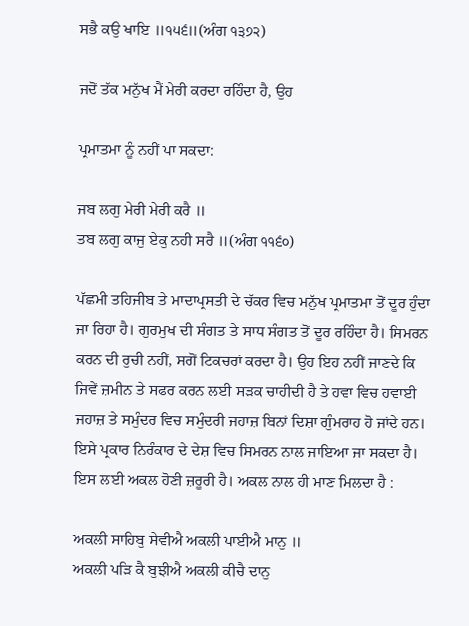ਸਭੈ ਕਉ ਖਾਇ ॥੧੫੬॥(ਅੰਗ ੧੩੭੨)

ਜਦੋਂ ਤੱਕ ਮਨੁੱਖ ਮੈਂ ਮੇਰੀ ਕਰਦਾ ਰਹਿੰਦਾ ਹੈ, ਉਹ

ਪ੍ਰਮਾਤਮਾ ਨੂੰ ਨਹੀਂ ਪਾ ਸਕਦਾ:

ਜਬ ਲਗੁ ਮੇਰੀ ਮੇਰੀ ਕਰੈ ॥
ਤਬ ਲਗੁ ਕਾਜੁ ਏਕੁ ਨਹੀ ਸਰੈ ॥(ਅੰਗ ੧੧੬੦)

ਪੱਛਮੀ ਤਹਿਜੀਬ ਤੇ ਮਾਦਾਪ੍ਰਸਤੀ ਦੇ ਚੱਕਰ ਵਿਚ ਮਨੁੱਖ ਪ੍ਰਮਾਤਮਾ ਤੋਂ ਦੂਰ ਹੁੰਦਾ ਜਾ ਰਿਹਾ ਹੈ। ਗੁਰਮੁਖ ਦੀ ਸੰਗਤ ਤੇ ਸਾਧ ਸੰਗਤ ਤੋਂ ਦੂਰ ਰਹਿੰਦਾ ਹੈ। ਸਿਮਰਨ ਕਰਨ ਦੀ ਰੁਚੀ ਨਹੀਂ, ਸਗੋਂ ਟਿਕਚਰਾਂ ਕਰਦਾ ਹੈ। ਉਹ ਇਹ ਨਹੀਂ ਜਾਣਦੇ ਕਿ ਜਿਵੇਂ ਜ਼ਮੀਨ ਤੇ ਸਫਰ ਕਰਨ ਲਈ ਸੜਕ ਚਾਹੀਦੀ ਹੈ ਤੇ ਹਵਾ ਵਿਚ ਹਵਾਈ ਜਹਾਜ਼ ਤੇ ਸਮੁੰਦਰ ਵਿਚ ਸਮੁੰਦਰੀ ਜਹਾਜ਼ ਬਿਨਾਂ ਦਿਸ਼ਾ ਗੁੰਮਰਾਹ ਹੋ ਜਾਂਦੇ ਹਨ। ਇਸੇ ਪ੍ਰਕਾਰ ਨਿਰੰਕਾਰ ਦੇ ਦੇਸ਼ ਵਿਚ ਸਿਮਰਨ ਨਾਲ ਜਾਇਆ ਜਾ ਸਕਦਾ ਹੈ। ਇਸ ਲਈ ਅਕਲ ਹੋਣੀ ਜ਼ਰੂਰੀ ਹੈ। ਅਕਲ ਨਾਲ ਹੀ ਮਾਣ ਮਿਲਦਾ ਹੈ :

ਅਕਲੀ ਸਾਹਿਬੁ ਸੇਵੀਐ ਅਕਲੀ ਪਾਈਐ ਮਾਨੁ ॥
ਅਕਲੀ ਪੜਿ ਕੈ ਬੁਝੀਐ ਅਕਲੀ ਕੀਚੈ ਦਾਨੁ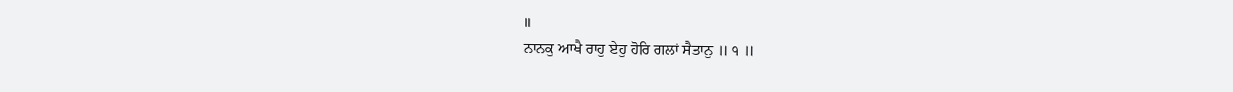॥
ਨਾਨਕੁ ਆਖੈ ਰਾਹੁ ਏਹੁ ਹੋਰਿ ਗਲਾਂ ਸੈਤਾਨੁ ॥ ੧ ॥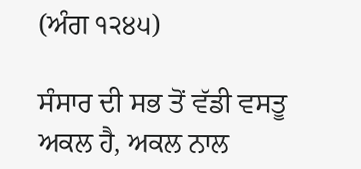(ਅੰਗ ੧੨੪੫)

ਸੰਸਾਰ ਦੀ ਸਭ ਤੋਂ ਵੱਡੀ ਵਸਤੂ ਅਕਲ ਹੈ, ਅਕਲ ਨਾਲ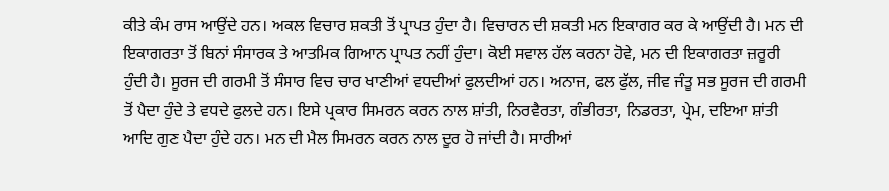ਕੀਤੇ ਕੰਮ ਰਾਸ ਆਉਂਦੇ ਹਨ। ਅਕਲ ਵਿਚਾਰ ਸ਼ਕਤੀ ਤੋਂ ਪ੍ਰਾਪਤ ਹੁੰਦਾ ਹੈ। ਵਿਚਾਰਨ ਦੀ ਸ਼ਕਤੀ ਮਨ ਇਕਾਗਰ ਕਰ ਕੇ ਆਉਂਦੀ ਹੈ। ਮਨ ਦੀ ਇਕਾਗਰਤਾ ਤੋਂ ਬਿਨਾਂ ਸੰਸਾਰਕ ਤੇ ਆਤਮਿਕ ਗਿਆਨ ਪ੍ਰਾਪਤ ਨਹੀਂ ਹੁੰਦਾ। ਕੋਈ ਸਵਾਲ ਹੱਲ ਕਰਨਾ ਹੋਵੇ, ਮਨ ਦੀ ਇਕਾਗਰਤਾ ਜ਼ਰੂਰੀ ਹੁੰਦੀ ਹੈ। ਸੂਰਜ ਦੀ ਗਰਮੀ ਤੋਂ ਸੰਸਾਰ ਵਿਚ ਚਾਰ ਖਾਣੀਆਂ ਵਧਦੀਆਂ ਫੁਲਦੀਆਂ ਹਨ। ਅਨਾਜ, ਫਲ ਫੁੱਲ, ਜੀਵ ਜੰਤੂ ਸਭ ਸੂਰਜ ਦੀ ਗਰਮੀ ਤੋਂ ਪੈਦਾ ਹੁੰਦੇ ਤੇ ਵਧਦੇ ਫੁਲਦੇ ਹਨ। ਇਸੇ ਪ੍ਰਕਾਰ ਸਿਮਰਨ ਕਰਨ ਨਾਲ ਸ਼ਾਂਤੀ, ਨਿਰਵੈਰਤਾ, ਗੰਭੀਰਤਾ, ਨਿਡਰਤਾ, ਪ੍ਰੇਮ, ਦਇਆ ਸ਼ਾਂਤੀ ਆਦਿ ਗੁਣ ਪੈਦਾ ਹੁੰਦੇ ਹਨ। ਮਨ ਦੀ ਮੈਲ ਸਿਮਰਨ ਕਰਨ ਨਾਲ ਦੂਰ ਹੋ ਜਾਂਦੀ ਹੈ। ਸਾਰੀਆਂ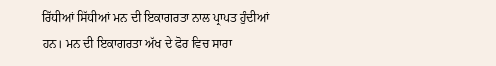ਰਿੱਧੀਆਂ ਸਿੱਧੀਆਂ ਮਨ ਦੀ ਇਕਾਗਰਤਾ ਨਾਲ ਪ੍ਰਾਪਤ ਹੁੰਦੀਆਂ ਹਨ। ਮਨ ਦੀ ਇਕਾਗਰਤਾ ਅੱਖ ਦੇ ਫੋਰ ਵਿਚ ਸਾਰਾ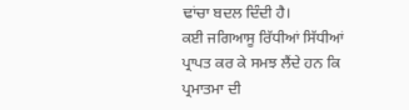ਢਾਂਚਾ ਬਦਲ ਦਿੰਦੀ ਹੈ।
ਕਈ ਜਗਿਆਸੂ ਰਿੱਧੀਆਂ ਸਿੱਧੀਆਂ ਪ੍ਰਾਪਤ ਕਰ ਕੇ ਸਮਝ ਲੈਂਦੇ ਹਨ ਕਿ ਪ੍ਰਮਾਤਮਾ ਦੀ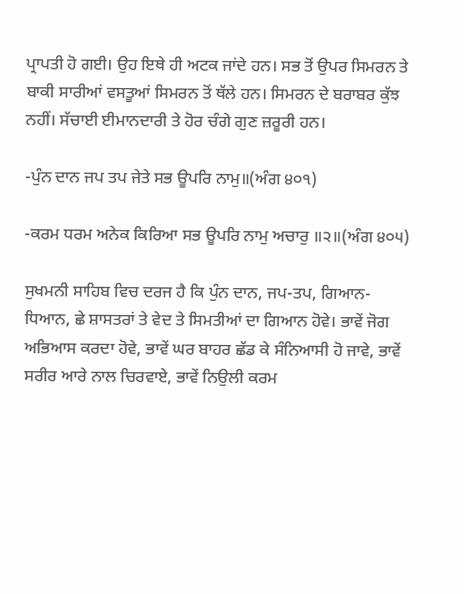ਪ੍ਰਾਪਤੀ ਹੋ ਗਈ। ਉਹ ਇਥੇ ਹੀ ਅਟਕ ਜਾਂਦੇ ਹਨ। ਸਭ ਤੋਂ ਉਪਰ ਸਿਮਰਨ ਤੇ ਬਾਕੀ ਸਾਰੀਆਂ ਵਸਤੂਆਂ ਸਿਮਰਨ ਤੋਂ ਥੱਲੇ ਹਨ। ਸਿਮਰਨ ਦੇ ਬਰਾਬਰ ਕੁੱਝ ਨਹੀਂ। ਸੱਚਾਈ ਈਮਾਨਦਾਰੀ ਤੇ ਹੋਰ ਚੰਗੇ ਗੁਣ ਜ਼ਰੂਰੀ ਹਨ।

-ਪੁੰਨ ਦਾਨ ਜਪ ਤਪ ਜੇਤੇ ਸਭ ਊਪਰਿ ਨਾਮੁ॥(ਅੰਗ ੪੦੧)

-ਕਰਮ ਧਰਮ ਅਨੇਕ ਕਿਰਿਆ ਸਭ ਊਪਰਿ ਨਾਮੁ ਅਚਾਰੁ ॥੨॥(ਅੰਗ ੪੦੫)

ਸੁਖਮਨੀ ਸਾਹਿਬ ਵਿਚ ਦਰਜ ਹੈ ਕਿ ਪੁੰਨ ਦਾਨ, ਜਪ-ਤਪ, ਗਿਆਨ-ਧਿਆਨ, ਛੇ ਸ਼ਾਸਤਰਾਂ ਤੇ ਵੇਦ ਤੇ ਸਿਮਤੀਆਂ ਦਾ ਗਿਆਨ ਹੋਵੇ। ਭਾਵੇਂ ਜੋਗ ਅਭਿਆਸ ਕਰਦਾ ਹੋਵੇ, ਭਾਵੇਂ ਘਰ ਬਾਹਰ ਛੱਡ ਕੇ ਸੰਨਿਆਸੀ ਹੋ ਜਾਵੇ, ਭਾਵੇਂ ਸਰੀਰ ਆਰੇ ਨਾਲ ਚਿਰਵਾਏ, ਭਾਵੇਂ ਨਿਉਲੀ ਕਰਮ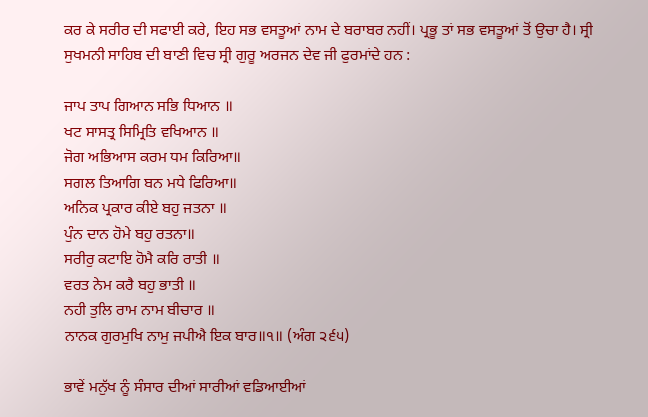ਕਰ ਕੇ ਸਰੀਰ ਦੀ ਸਫਾਈ ਕਰੇ, ਇਹ ਸਭ ਵਸਤੂਆਂ ਨਾਮ ਦੇ ਬਰਾਬਰ ਨਹੀਂ। ਪ੍ਰਭੂ ਤਾਂ ਸਭ ਵਸਤੂਆਂ ਤੋਂ ਉਚਾ ਹੈ। ਸ੍ਰੀ ਸੁਖਮਨੀ ਸਾਹਿਬ ਦੀ ਬਾਣੀ ਵਿਚ ਸ੍ਰੀ ਗੁਰੂ ਅਰਜਨ ਦੇਵ ਜੀ ਫੁਰਮਾਂਦੇ ਹਨ :

ਜਾਪ ਤਾਪ ਗਿਆਨ ਸਭਿ ਧਿਆਨ ॥
ਖਟ ਸਾਸਤ੍ਰ ਸਿਮ੍ਰਿਤਿ ਵਖਿਆਨ ॥
ਜੋਗ ਅਭਿਆਸ ਕਰਮ ਧਮ ਕਿਰਿਆ॥
ਸਗਲ ਤਿਆਗਿ ਬਨ ਮਧੇ ਫਿਰਿਆ॥
ਅਨਿਕ ਪ੍ਰਕਾਰ ਕੀਏ ਬਹੁ ਜਤਨਾ ॥
ਪੁੰਨ ਦਾਨ ਹੋਮੇ ਬਹੁ ਰਤਨਾ॥
ਸਰੀਰੁ ਕਟਾਇ ਹੋਮੈ ਕਰਿ ਰਾਤੀ ॥
ਵਰਤ ਨੇਮ ਕਰੈ ਬਹੁ ਭਾਤੀ ॥
ਨਹੀ ਤੁਲਿ ਰਾਮ ਨਾਮ ਬੀਚਾਰ ॥
ਨਾਨਕ ਗੁਰਮੁਖਿ ਨਾਮੁ ਜਪੀਐ ਇਕ ਬਾਰ॥੧॥ (ਅੰਗ ੨੬੫)

ਭਾਵੇਂ ਮਨੁੱਖ ਨੂੰ ਸੰਸਾਰ ਦੀਆਂ ਸਾਰੀਆਂ ਵਡਿਆਈਆਂ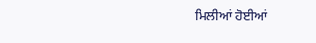ਮਿਲੀਆਂ ਹੋਈਆਂ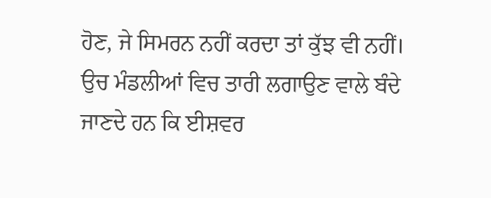ਹੋਣ, ਜੇ ਸਿਮਰਨ ਨਹੀਂ ਕਰਦਾ ਤਾਂ ਕੁੱਝ ਵੀ ਨਹੀਂ। ਉਚ ਮੰਡਲੀਆਂ ਵਿਚ ਤਾਰੀ ਲਗਾਉਣ ਵਾਲੇ ਬੰਦੇ ਜਾਣਦੇ ਹਨ ਕਿ ਈਸ਼ਵਰ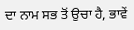ਦਾ ਨਾਮ ਸਭ ਤੋਂ ਉਚਾ ਹੈ, ਭਾਵੇਂ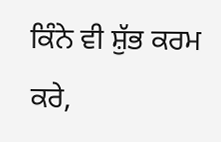ਕਿੰਨੇ ਵੀ ਸ਼ੁੱਭ ਕਰਮ ਕਰੇ,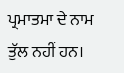ਪ੍ਰਮਾਤਮਾ ਦੇ ਨਾਮ ਤੁੱਲ ਨਹੀਂ ਹਨ।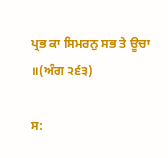ਪ੍ਰਭ ਕਾ ਸਿਮਰਨੁ ਸਭ ਤੇ ਊਚਾ ॥(ਅੰਗ ੨੬੩)

ਸ: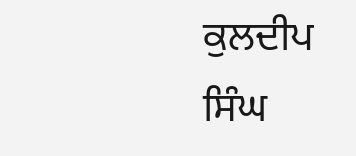ਕੁਲਦੀਪ ਸਿੰਘ